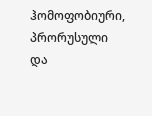ჰომოფობიური, პრორუსული და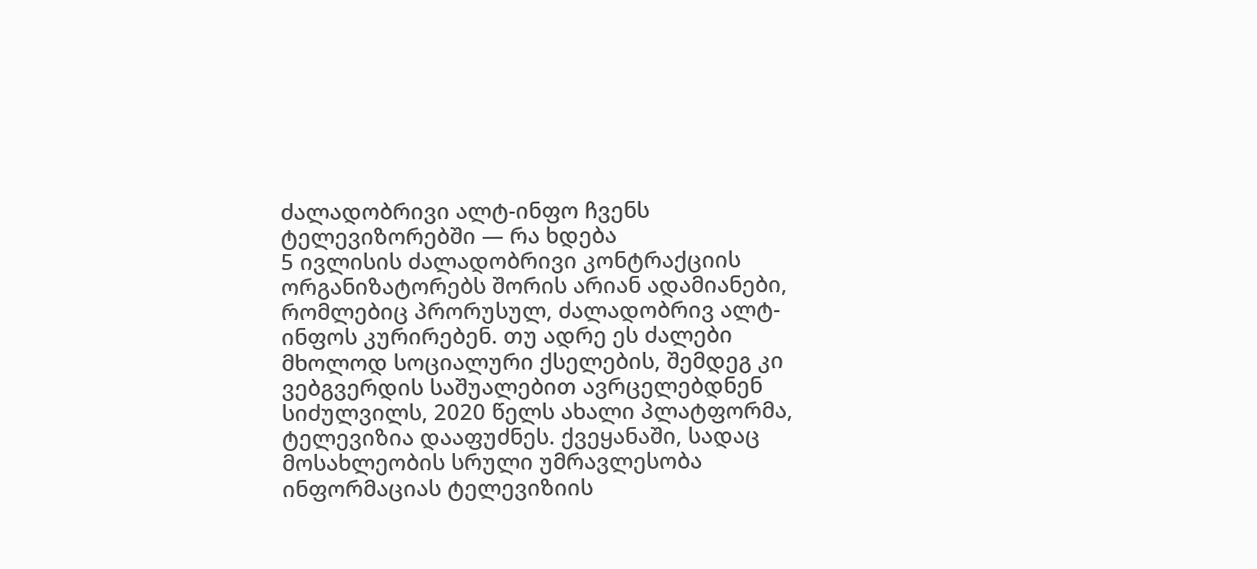ძალადობრივი ალტ-ინფო ჩვენს ტელევიზორებში — რა ხდება
5 ივლისის ძალადობრივი კონტრაქციის ორგანიზატორებს შორის არიან ადამიანები, რომლებიც პრორუსულ, ძალადობრივ ალტ-ინფოს კურირებენ. თუ ადრე ეს ძალები მხოლოდ სოციალური ქსელების, შემდეგ კი ვებგვერდის საშუალებით ავრცელებდნენ სიძულვილს, 2020 წელს ახალი პლატფორმა, ტელევიზია დააფუძნეს. ქვეყანაში, სადაც მოსახლეობის სრული უმრავლესობა ინფორმაციას ტელევიზიის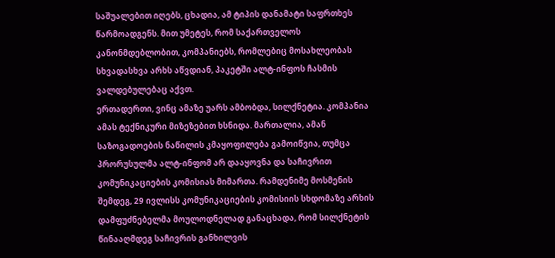საშუალებით იღებს, ცხადია, ამ ტიპის დანამატი საფრთხეს წარმოადგენს. მით უმეტეს, რომ საქართველოს კანონმდებლობით, კომპანიებს, რომლებიც მოსახლეობას სხვადასხვა არხს აწვდიან, პაკეტში ალტ-ინფოს ჩასმის ვალდებულებაც აქვთ.
ერთადერთი, ვინც ამაზე უარს ამბობდა, სილქნეტია. კომპანია ამას ტექნიკური მიზეზებით ხსნიდა. მართალია, ამან საზოგადოების ნაწილის კმაყოფილება გამოიწვია, თუმცა პრორუსულმა ალტ-ინფომ არ დააყოვნა და საჩივრით კომუნიკაციების კომისიას მიმართა. რამდენიმე მოსმენის შემდეგ, 29 ივლისს კომუნიკაციების კომისიის სხდომაზე არხის დამფუძნებელმა მოულოდნელად განაცხადა, რომ სილქნეტის წინააღმდეგ საჩივრის განხილვის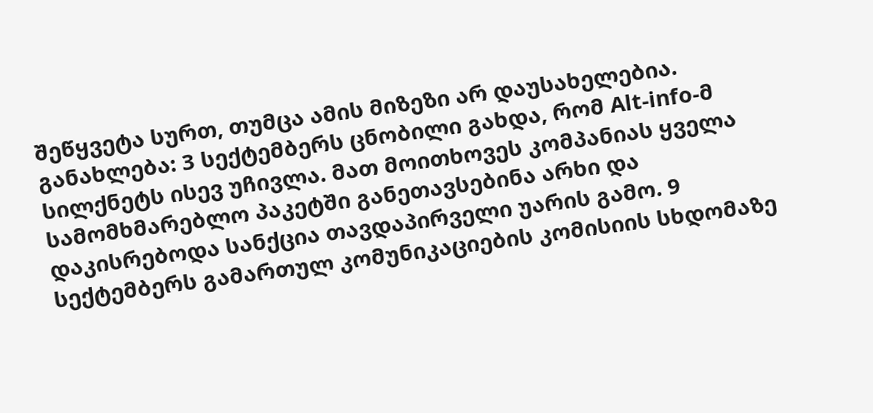შეწყვეტა სურთ, თუმცა ამის მიზეზი არ დაუსახელებია.
განახლება: 3 სექტემბერს ცნობილი გახდა, რომ Alt-info-მ სილქნეტს ისევ უჩივლა. მათ მოითხოვეს კომპანიას ყველა სამომხმარებლო პაკეტში განეთავსებინა არხი და დაკისრებოდა სანქცია თავდაპირველი უარის გამო. 9 სექტემბერს გამართულ კომუნიკაციების კომისიის სხდომაზე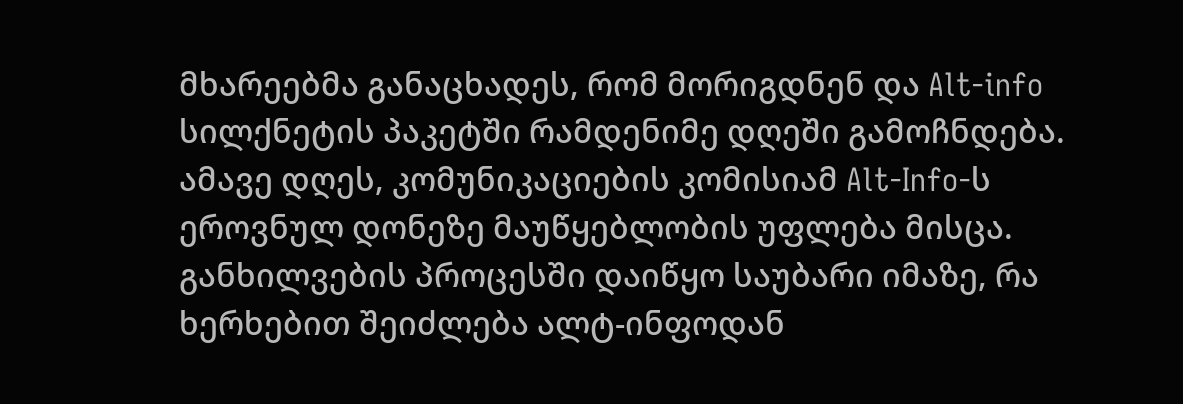მხარეებმა განაცხადეს, რომ მორიგდნენ და Alt-info სილქნეტის პაკეტში რამდენიმე დღეში გამოჩნდება.
ამავე დღეს, კომუნიკაციების კომისიამ Alt-Info-ს ეროვნულ დონეზე მაუწყებლობის უფლება მისცა.
განხილვების პროცესში დაიწყო საუბარი იმაზე, რა ხერხებით შეიძლება ალტ-ინფოდან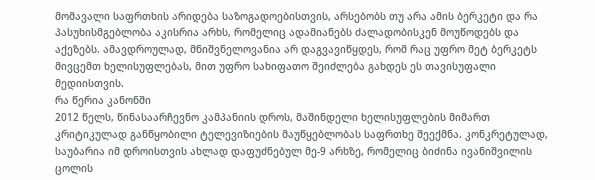მომავალი საფრთხის არიდება საზოგადოებისთვის, არსებობს თუ არა ამის ბერკეტი და რა პასუხისმგებლობა აკისრია არხს, რომელიც ადამიანებს ძალადობისკენ მოუწოდებს და აქეზებს. ამავდროულად, მნიშვნელოვანია არ დაგვავიწყდეს, რომ რაც უფრო მეტ ბერკეტს მივცემთ ხელისუფლებას, მით უფრო სახიფათო შეიძლება გახდეს ეს თავისუფალი მედიისთვის.
რა წერია კანონში
2012 წელს, წინასაარჩევნო კამპანიის დროს, მაშინდელი ხელისუფლების მიმართ კრიტიკულად განწყობილი ტელევიზიების მაუწყებლობას საფრთხე შეექმნა. კონკრეტულად, საუბარია იმ დროისთვის ახლად დაფუძნებულ მე-9 არხზე, რომელიც ბიძინა ივანიშვილის ცოლის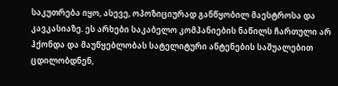საკუთრება იყო, ასევე, ოპოზიციურად განწყობილ მაესტროსა და კავკასიაზე. ეს არხები საკაბელო კომპანიების ნაწილს ჩართული არ ჰქონდა და მაუწყებლობას სატელიტური ანტენების საშუალებით ცდილობდნენ,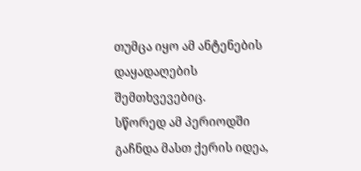თუმცა იყო ამ ანტენების დაყადაღების შემთხვევებიც.
სწორედ ამ პერიოდში გაჩნდა მასთ ქერის იდეა,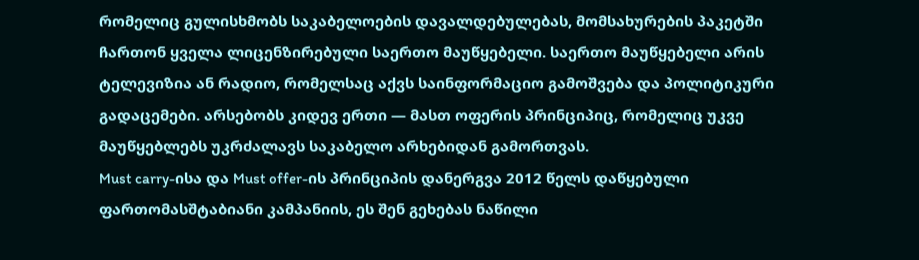რომელიც გულისხმობს საკაბელოების დავალდებულებას, მომსახურების პაკეტში ჩართონ ყველა ლიცენზირებული საერთო მაუწყებელი. საერთო მაუწყებელი არის ტელევიზია ან რადიო, რომელსაც აქვს საინფორმაციო გამოშვება და პოლიტიკური გადაცემები. არსებობს კიდევ ერთი — მასთ ოფერის პრინციპიც, რომელიც უკვე მაუწყებლებს უკრძალავს საკაბელო არხებიდან გამორთვას.
Must carry-ისა და Must offer-ის პრინციპის დანერგვა 2012 წელს დაწყებული ფართომასშტაბიანი კამპანიის, ეს შენ გეხებას ნაწილი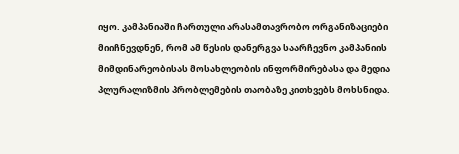იყო. კამპანიაში ჩართული არასამთავრობო ორგანიზაციები მიიჩნევდნენ, რომ ამ წესის დანერგვა საარჩევნო კამპანიის მიმდინარეობისას მოსახლეობის ინფორმირებასა და მედია პლურალიზმის პრობლემების თაობაზე კითხვებს მოხსნიდა.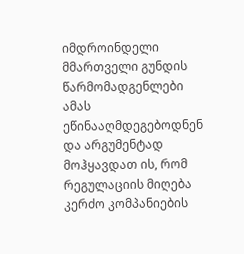იმდროინდელი მმართველი გუნდის წარმომადგენლები ამას ეწინააღმდეგებოდნენ და არგუმენტად მოჰყავდათ ის, რომ რეგულაციის მიღება კერძო კომპანიების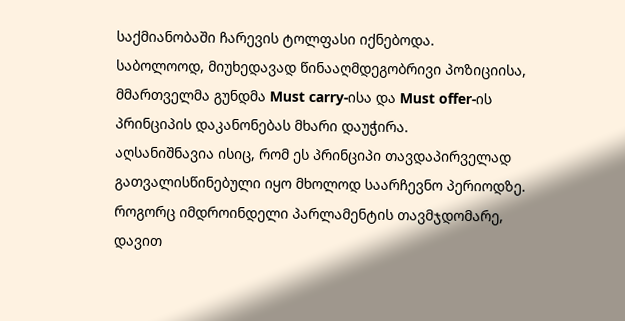საქმიანობაში ჩარევის ტოლფასი იქნებოდა.
საბოლოოდ, მიუხედავად წინააღმდეგობრივი პოზიციისა, მმართველმა გუნდმა Must carry-ისა და Must offer-ის პრინციპის დაკანონებას მხარი დაუჭირა.
აღსანიშნავია ისიც, რომ ეს პრინციპი თავდაპირველად გათვალისწინებული იყო მხოლოდ საარჩევნო პერიოდზე. როგორც იმდროინდელი პარლამენტის თავმჯდომარე, დავით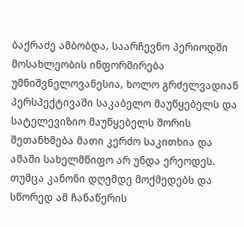ბაქრაძე ამბობდა, საარჩევნო პერიოდში მოსახლეობის ინფორმირება უმნიშვნელოვანესია, ხოლო გრძელვადიან პერსპექტივაში საკაბელო მაუწყებელს და სატელევიზიო მაუწყებელს შორის შეთანხმება მათი კერძო საკითხია და ამაში სახელმწიფო არ უნდა ერეოდეს.
თუმცა კანონი დღემდე მოქმედებს და სწორედ ამ ჩანაწერის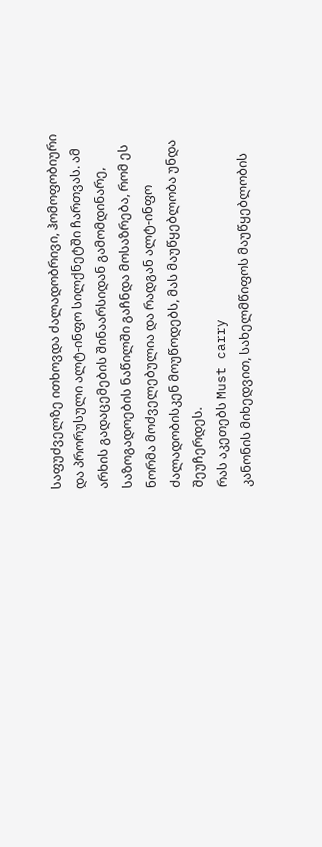საფუძველზე ითხოვდა ძალადობრივი, ჰომოფობიური და პრორუსული ალტ-ინფო სილქნეტში ჩართვას. ამ არხის გადაცემების შინაარსიდან გამომდინარე, საზოგადოების ნაწილში გაჩნდა მოსაზრება, რომ ეს ნორმა მოძველებულია და რადგან ალტ-ინფო ძალადობისკენ მოუწოდებს, მას მაუწყებლობა უნდა შეუჩერდეს.
რას აკეთებს Must carry
კანონის მიხედვით, სახელმწიფოს მაუწყებლობის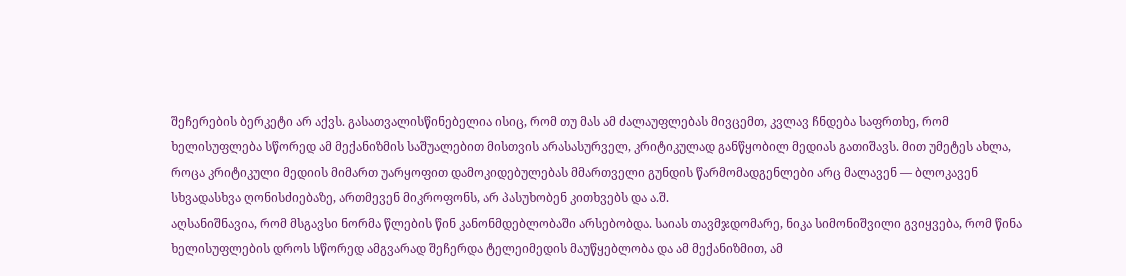შეჩერების ბერკეტი არ აქვს. გასათვალისწინებელია ისიც, რომ თუ მას ამ ძალაუფლებას მივცემთ, კვლავ ჩნდება საფრთხე, რომ ხელისუფლება სწორედ ამ მექანიზმის საშუალებით მისთვის არასასურველ, კრიტიკულად განწყობილ მედიას გათიშავს. მით უმეტეს ახლა, როცა კრიტიკული მედიის მიმართ უარყოფით დამოკიდებულებას მმართველი გუნდის წარმომადგენლები არც მალავენ — ბლოკავენ სხვადასხვა ღონისძიებაზე, ართმევენ მიკროფონს, არ პასუხობენ კითხვებს და ა.შ.
აღსანიშნავია, რომ მსგავსი ნორმა წლების წინ კანონმდებლობაში არსებობდა. საიას თავმჯდომარე, ნიკა სიმონიშვილი გვიყვება, რომ წინა ხელისუფლების დროს სწორედ ამგვარად შეჩერდა ტელეიმედის მაუწყებლობა და ამ მექანიზმით, ამ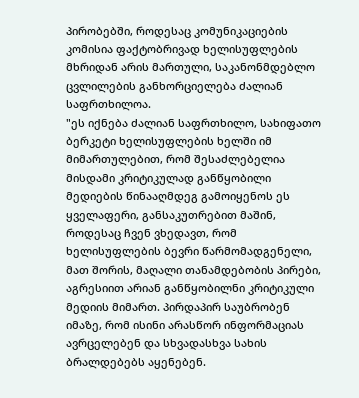პირობებში, როდესაც კომუნიკაციების კომისია ფაქტობრივად ხელისუფლების მხრიდან არის მართული, საკანონმდებლო ცვლილების განხორციელება ძალიან საფრთხილოა.
"ეს იქნება ძალიან საფრთხილო, სახიფათო ბერკეტი ხელისუფლების ხელში იმ მიმართულებით, რომ შესაძლებელია მისდამი კრიტიკულად განწყობილი მედიების წინააღმდეგ გამოიყენოს ეს ყველაფერი, განსაკუთრებით მაშინ, როდესაც ჩვენ ვხედავთ, რომ ხელისუფლების ბევრი წარმომადგენელი, მათ შორის, მაღალი თანამდებობის პირები, აგრესიით არიან განწყობილნი კრიტიკული მედიის მიმართ. პირდაპირ საუბრობენ იმაზე, რომ ისინი არასწორ ინფორმაციას ავრცელებენ და სხვადასხვა სახის ბრალდებებს აყენებენ.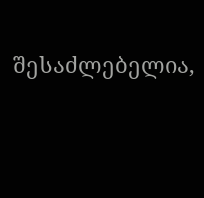შესაძლებელია,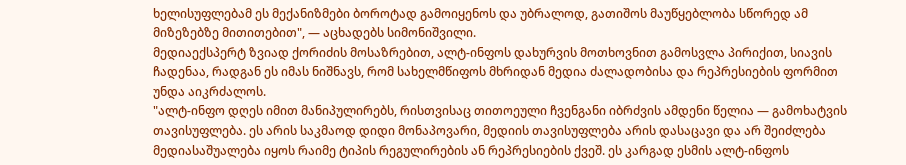ხელისუფლებამ ეს მექანიზმები ბოროტად გამოიყენოს და უბრალოდ, გათიშოს მაუწყებლობა სწორედ ამ მიზეზებზე მითითებით", — აცხადებს სიმონიშვილი.
მედიაექსპერტ ზვიად ქორიძის მოსაზრებით, ალტ-ინფოს დახურვის მოთხოვნით გამოსვლა პირიქით, სიავის ჩადენაა, რადგან ეს იმას ნიშნავს, რომ სახელმწიფოს მხრიდან მედია ძალადობისა და რეპრესიების ფორმით უნდა აიკრძალოს.
"ალტ-ინფო დღეს იმით მანიპულირებს, რისთვისაც თითოეული ჩვენგანი იბრძვის ამდენი წელია — გამოხატვის თავისუფლება. ეს არის საკმაოდ დიდი მონაპოვარი, მედიის თავისუფლება არის დასაცავი და არ შეიძლება მედიასაშუალება იყოს რაიმე ტიპის რეგულირების ან რეპრესიების ქვეშ. ეს კარგად ესმის ალტ-ინფოს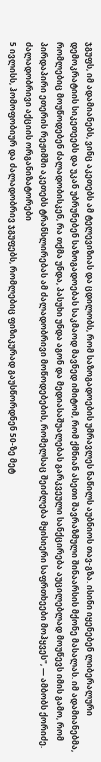ჯგუფს, იმ ადამიანებს, ვინც აკეთებს ამ ტელევიზიას და ცდილობს, რომ საზოგადოების უმრავლეს ნაწილს აუბნიოს თავ-გზა. ისინი იყენებენ ლიბერალური დემოკრატიის სიკეთეებს და უკან უბრუნებენ საზოგადოებას საკმაოდ მავნედ იმიტომ, რომ ქმნიან ასეთი შავრაზმული შინაარსის მქონე მასალას. იმ ადამიანებმა, რომლებიც მოუწოდებენ ძალადობისკენ, რა თქმა უნდა, პასუხი უნდა აგონ და მედიასაშუალებას გარკვეული სანქცირება აუცილებლად მოუწევს იმის გამო, რომ პირდაპირი ეთერის რეჟიმში აკეთებს ტრანსლირებას ამ ძალადობრივი მოწოდებების, რომელსაც შეიძლება მყისიერი საფრთხეები მოჰყვეს", — ამბობს ქორიძე.
ძალადობრივი აქციის ორგანიზატორები
5 ივლისს, ჰომოფობიურ და ძალადობრივ ჯგუფებს, რომლებიც ფიზიკურად გაუსწორდნენ 50-ზე მეტ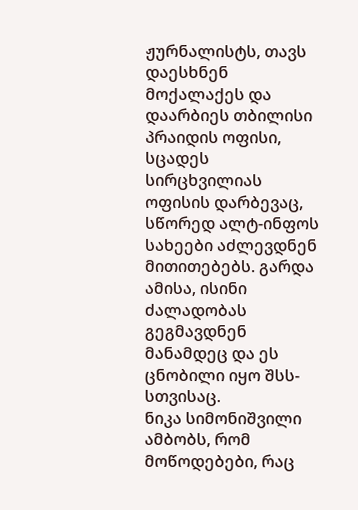ჟურნალისტს, თავს დაესხნენ მოქალაქეს და დაარბიეს თბილისი პრაიდის ოფისი, სცადეს სირცხვილიას ოფისის დარბევაც, სწორედ ალტ-ინფოს სახეები აძლევდნენ მითითებებს. გარდა ამისა, ისინი ძალადობას გეგმავდნენ მანამდეც და ეს ცნობილი იყო შსს-სთვისაც.
ნიკა სიმონიშვილი ამბობს, რომ მოწოდებები, რაც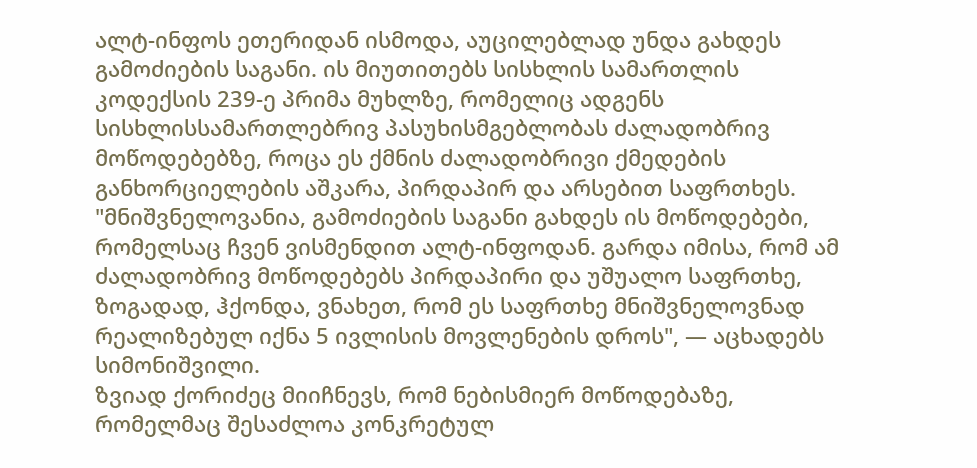ალტ-ინფოს ეთერიდან ისმოდა, აუცილებლად უნდა გახდეს გამოძიების საგანი. ის მიუთითებს სისხლის სამართლის კოდექსის 239-ე პრიმა მუხლზე, რომელიც ადგენს სისხლისსამართლებრივ პასუხისმგებლობას ძალადობრივ მოწოდებებზე, როცა ეს ქმნის ძალადობრივი ქმედების განხორციელების აშკარა, პირდაპირ და არსებით საფრთხეს.
"მნიშვნელოვანია, გამოძიების საგანი გახდეს ის მოწოდებები, რომელსაც ჩვენ ვისმენდით ალტ-ინფოდან. გარდა იმისა, რომ ამ ძალადობრივ მოწოდებებს პირდაპირი და უშუალო საფრთხე, ზოგადად, ჰქონდა, ვნახეთ, რომ ეს საფრთხე მნიშვნელოვნად რეალიზებულ იქნა 5 ივლისის მოვლენების დროს", — აცხადებს სიმონიშვილი.
ზვიად ქორიძეც მიიჩნევს, რომ ნებისმიერ მოწოდებაზე, რომელმაც შესაძლოა კონკრეტულ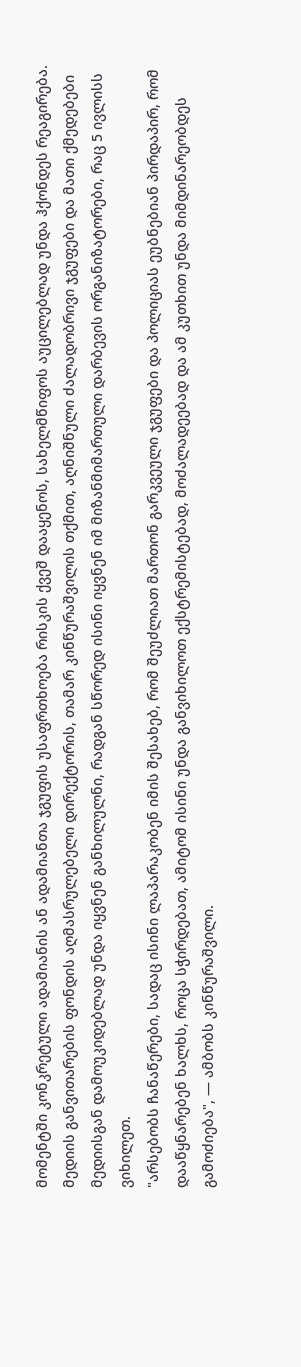მომენტში კონკრეტული ადამიანის ან ადამიანთა ჯგუფის უსაფრთხოება რისკის ქვეშ დააყენოს, სახელმწიფოს აუცილებლად უნდა ჰქონდეს რეაგირება.
მედიის განვითარების ფონდის აღმასრულებელი დირექტორის, თამარ კინწურაშვილის თქმით, აღნიშნული ძალადობრივი ჯგუფები და მათი ქმედებები მედიისგან დამოუკიდებლად უნდა იყვნენ განხილულნი, რადგან სწორედ ისინი იყვნენ იმ მიზანმიმართული დარბევის ორგანიზატორები, რაც 5 ივლისს ვიხილეთ.
"არსებობს ჩანაწერები, სადაც ისინი ლაპარაკობენ იმის შესახებ, რომ შეუძლიათ მართონ გარკვეული ჯგუფები და პოლიციას ეუბნებიან პირდაპირ, რომ დააწყნარებენ ხალხს, როცა სჭირდებათ, ამიტომ ისინი უნდა განვიხილოთ ექსტრემისტებად, მოძალადეებად და ამ კუთხით უნდა მიმდინარეობდეს გამოძიება", — ამბობს კინწურაშვილი.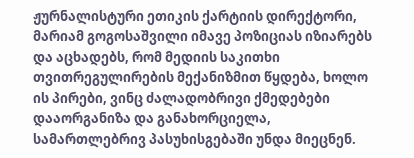ჟურნალისტური ეთიკის ქარტიის დირექტორი, მარიამ გოგოსაშვილი იმავე პოზიციას იზიარებს და აცხადებს, რომ მედიის საკითხი თვითრეგულირების მექანიზმით წყდება, ხოლო ის პირები, ვინც ძალადობრივი ქმედებები დააორგანიზა და განახორციელა, სამართლებრივ პასუხისგებაში უნდა მიეცნენ.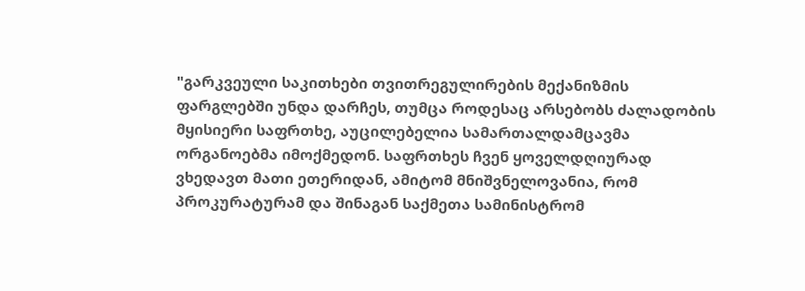"გარკვეული საკითხები თვითრეგულირების მექანიზმის ფარგლებში უნდა დარჩეს, თუმცა როდესაც არსებობს ძალადობის მყისიერი საფრთხე, აუცილებელია სამართალდამცავმა ორგანოებმა იმოქმედონ. საფრთხეს ჩვენ ყოველდღიურად ვხედავთ მათი ეთერიდან, ამიტომ მნიშვნელოვანია, რომ პროკურატურამ და შინაგან საქმეთა სამინისტრომ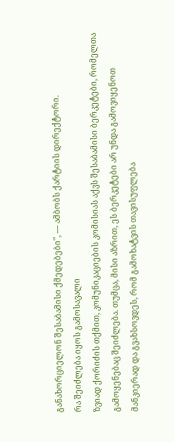განახორციელონ შესაბამისი ქმედებები", — ამბობს ქარტიის დირექტორი.
რა შეიძლება იყოს გამოსავალი
ზვიად ქორიძის თქმით, კომუნიკაციების კომისიას აქვს შესაბამისი ბერკეტები, რომელთა გამოყენებაც შეიძლება. თუმცა, მისი აზრით, ეს ბერკეტები არ უნდა გამოვიყენოთ მანკიერად და გვახსოვდეს, რომ გამოხატვის თავისუფლება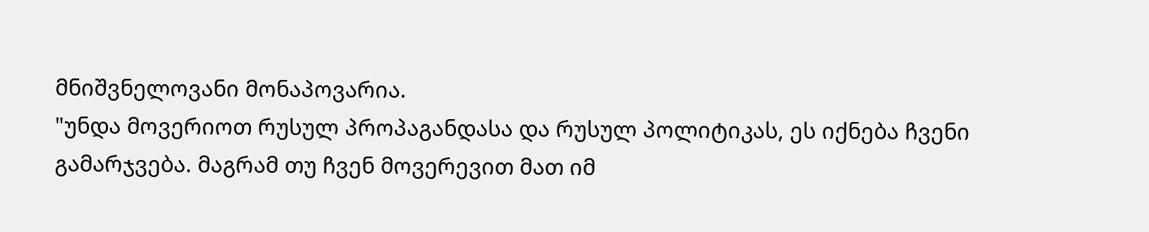მნიშვნელოვანი მონაპოვარია.
"უნდა მოვერიოთ რუსულ პროპაგანდასა და რუსულ პოლიტიკას, ეს იქნება ჩვენი გამარჯვება. მაგრამ თუ ჩვენ მოვერევით მათ იმ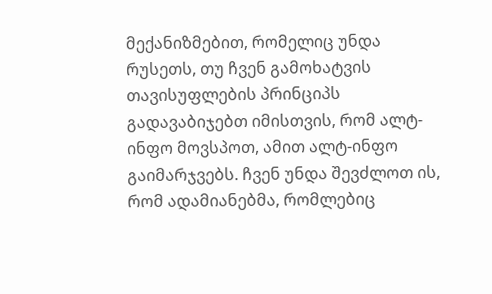მექანიზმებით, რომელიც უნდა რუსეთს, თუ ჩვენ გამოხატვის თავისუფლების პრინციპს გადავაბიჯებთ იმისთვის, რომ ალტ-ინფო მოვსპოთ, ამით ალტ-ინფო გაიმარჯვებს. ჩვენ უნდა შევძლოთ ის, რომ ადამიანებმა, რომლებიც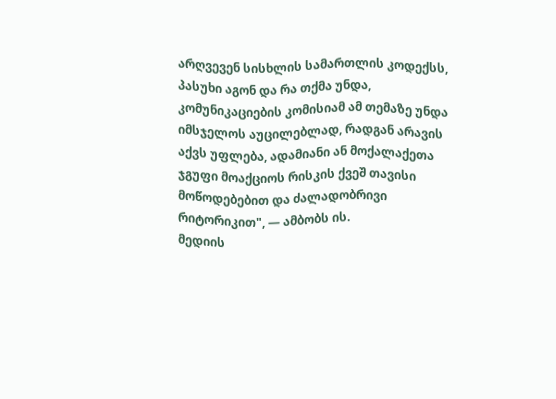არღვევენ სისხლის სამართლის კოდექსს, პასუხი აგონ და რა თქმა უნდა, კომუნიკაციების კომისიამ ამ თემაზე უნდა იმსჯელოს აუცილებლად, რადგან არავის აქვს უფლება, ადამიანი ან მოქალაქეთა ჯგუფი მოაქციოს რისკის ქვეშ თავისი მოწოდებებით და ძალადობრივი რიტორიკით", — ამბობს ის.
მედიის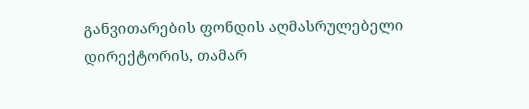განვითარების ფონდის აღმასრულებელი დირექტორის, თამარ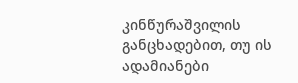კინწურაშვილის განცხადებით, თუ ის ადამიანები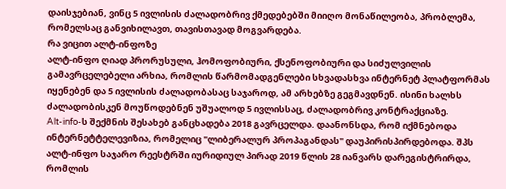დაისჯებიან, ვინც 5 ივლისის ძალადობრივ ქმედებებში მიიღო მონაწილეობა, პრობლემა, რომელსაც განვიხილავთ, თავისთავად მოგვარდება.
რა ვიცით ალტ-ინფოზე
ალტ-ინფო ღიად პრორუსული, ჰომოფობიური, ქსენოფობიური და სიძულვილის გამავრცელებელი არხია, რომლის წარმომადგენლები სხვადასხვა ინტერნეტ პლატფორმას იყენებენ და 5 ივლისის ძალადობასაც საჯაროდ, ამ არხებზე გეგმავდნენ. ისინი ხალხს ძალადობისკენ მოუწოდებნენ უშუალოდ 5 ივლისსაც, ძალადობრივ კონტრაქციაზე.
Alt-info-ს შექმნის შესახებ განცხადება 2018 გავრცელდა. დაანონსდა, რომ იქმნებოდა ინტერნეტტელევიზია, რომელიც "ლიბერალურ პროპაგანდას" დაუპირისპირდებოდა. შპს ალტ-ინფო საჯარო რეესტრში იურიდიულ პირად 2019 წლის 28 იანვარს დარეგისტრირდა, რომლის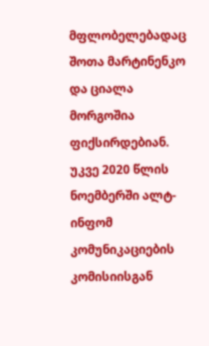მფლობელებადაც შოთა მარტინენკო და ციალა მორგოშია ფიქსირდებიან. უკვე 2020 წლის ნოემბერში ალტ-ინფომ კომუნიკაციების კომისიისგან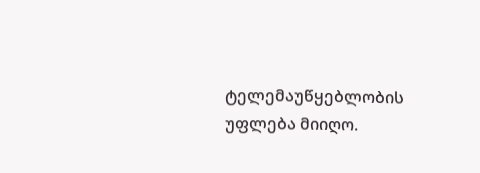ტელემაუწყებლობის უფლება მიიღო.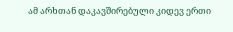ამ არხთან დაკავშირებული კიდევ ერთი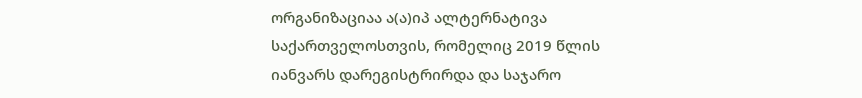ორგანიზაციაა ა(ა)იპ ალტერნატივა საქართველოსთვის, რომელიც 2019 წლის იანვარს დარეგისტრირდა და საჯარო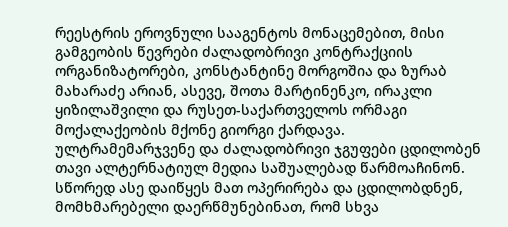რეესტრის ეროვნული სააგენტოს მონაცემებით, მისი გამგეობის წევრები ძალადობრივი კონტრაქციის ორგანიზატორები, კონსტანტინე მორგოშია და ზურაბ მახარაძე არიან, ასევე, შოთა მარტინენკო, ირაკლი ყიზილაშვილი და რუსეთ-საქართველოს ორმაგი მოქალაქეობის მქონე გიორგი ქარდავა.
ულტრამემარჯვენე და ძალადობრივი ჯგუფები ცდილობენ თავი ალტერნატიულ მედია საშუალებად წარმოაჩინონ. სწორედ ასე დაიწყეს მათ ოპერირება და ცდილობდნენ, მომხმარებელი დაერწმუნებინათ, რომ სხვა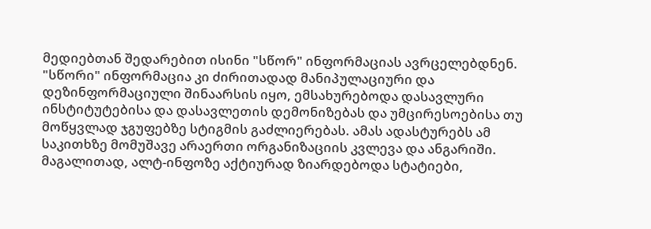მედიებთან შედარებით ისინი "სწორ" ინფორმაციას ავრცელებდნენ. "სწორი" ინფორმაცია კი ძირითადად მანიპულაციური და დეზინფორმაციული შინაარსის იყო, ემსახურებოდა დასავლური ინსტიტუტებისა და დასავლეთის დემონიზებას და უმცირესოებისა თუ მოწყვლად ჯგუფებზე სტიგმის გაძლიერებას. ამას ადასტურებს ამ საკითხზე მომუშავე არაერთი ორგანიზაციის კვლევა და ანგარიში.
მაგალითად, ალტ-ინფოზე აქტიურად ზიარდებოდა სტატიები,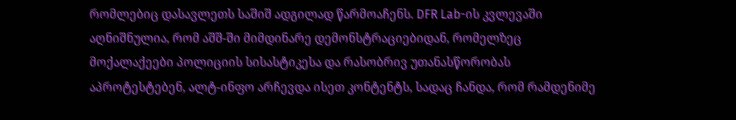რომლებიც დასავლეთს საშიშ ადგილად წარმოაჩენს. DFR Lab-ის კვლევაში აღნიშნულია, რომ აშშ-ში მიმდინარე დემონსტრაციებიდან, რომელზეც მოქალაქეები პოლიციის სისასტიკესა და რასობრივ უთანასწორობას აპროტესტებენ, ალტ-ინფო არჩევდა ისეთ კონტენტს, სადაც ჩანდა, რომ რამდენიმე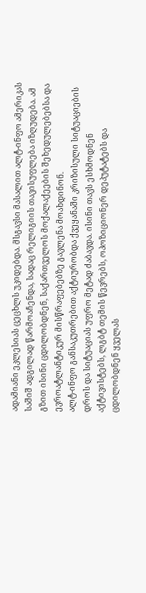ადამიანი ეკლესიას ცეცხლს უკიდებდა. მსგავსი მასალით ალტ-ინფო ამერიკას საშიშ ადგილად წარმოაჩენდა, სადაც რელიგიის თავისუფლება იზღუდება. ამ გზით ისინი ცდილობდნენ, საქართველოს მოქალაქეების შეხედულებებსა და ევროატლანტიკურ მისწრაფებებზე გავლენა მოახდინონ.
ალტ-ინფო განსაკუთრებით აქტიურობდა ქვეყანაში კრიზისული სიტუაციების დროს და სიტუაციას უფრო მეტად ძაბავდა. ისინი თავს ესხმოდნენ აქტივისტებს, ლგბტ თემის წევრებს, ოპოზიციონერ დეპუტატებს და ცდილობდნენ ყველას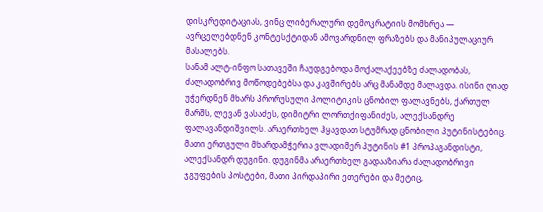დისკრედიტაციას, ვინც ლიბერალური დემოკრატიის მომხრეა — ავრცელებდნენ კონტესქტიდან ამოვარდნილ ფრაზებს და მანიპულაციურ მასალებს.
სანამ ალტ-ინფო სათავეში ჩაუდგებოდა მოქალაქეებზე ძალადობას, ძალადობრივ მოწოდებებსა და კავშირებს არც მანამდე მალავდა. ისინი ღიად უჭერდნენ მხარს პრორუსული პოლიტიკის ცნობილ ფალავნებს, ქართულ მარშს, ლევან ვასაძეს, დიმიტრი ლორთქიფანიძეს, ალექსანდრე ფალავანდიშვილს. არაერთხელ ჰყავდათ სტუმრად ცნობილი პუტინისტებიც. მათი ერთგული მხარდამჭერია ვლადიმერ პუტინის #1 პროპაგანდისტი, ალექსანდრ დუგინი. დუგინმა არაერთხელ გადააზიარა ძალადობრივი ჯგუფების პოსტები, მათი პირდაპირი ეთერები და მეტიც,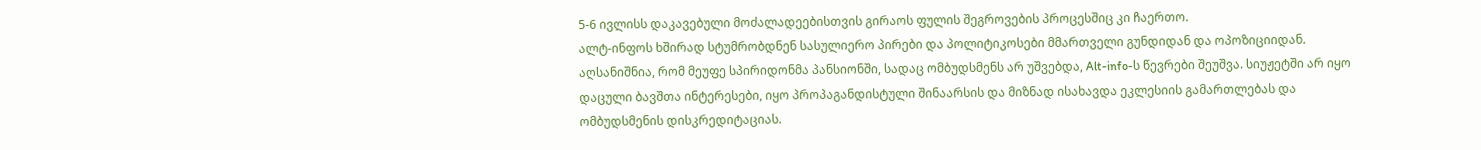5-6 ივლისს დაკავებული მოძალადეებისთვის გირაოს ფულის შეგროვების პროცესშიც კი ჩაერთო.
ალტ-ინფოს ხშირად სტუმრობდნენ სასულიერო პირები და პოლიტიკოსები მმართველი გუნდიდან და ოპოზიციიდან. აღსანიშნია, რომ მეუფე სპირიდონმა პანსიონში, სადაც ომბუდსმენს არ უშვებდა, Alt-info-ს წევრები შეუშვა. სიუჟეტში არ იყო დაცული ბავშთა ინტერესები, იყო პროპაგანდისტული შინაარსის და მიზნად ისახავდა ეკლესიის გამართლებას და ომბუდსმენის დისკრედიტაციას.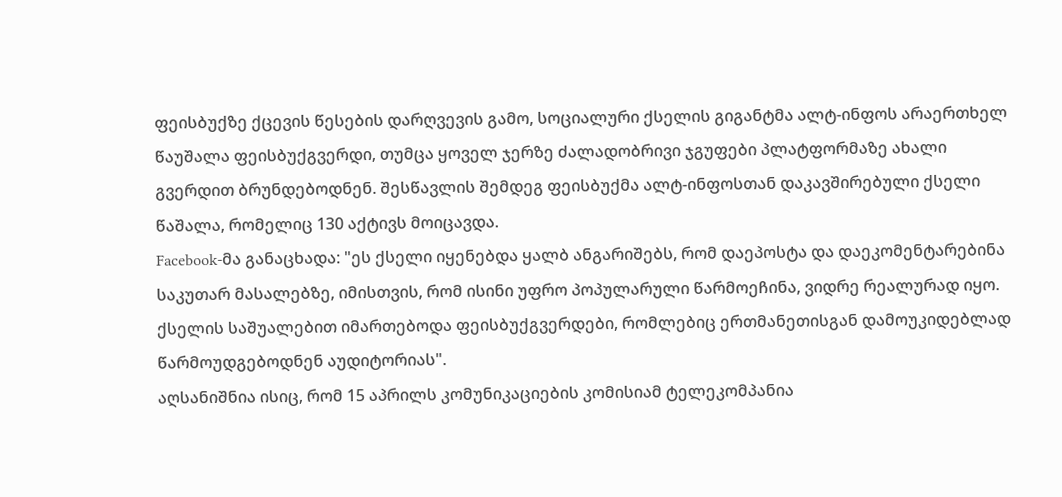ფეისბუქზე ქცევის წესების დარღვევის გამო, სოციალური ქსელის გიგანტმა ალტ-ინფოს არაერთხელ წაუშალა ფეისბუქგვერდი, თუმცა ყოველ ჯერზე ძალადობრივი ჯგუფები პლატფორმაზე ახალი გვერდით ბრუნდებოდნენ. შესწავლის შემდეგ ფეისბუქმა ალტ-ინფოსთან დაკავშირებული ქსელი წაშალა, რომელიც 130 აქტივს მოიცავდა.
Facebook-მა განაცხადა: "ეს ქსელი იყენებდა ყალბ ანგარიშებს, რომ დაეპოსტა და დაეკომენტარებინა საკუთარ მასალებზე, იმისთვის, რომ ისინი უფრო პოპულარული წარმოეჩინა, ვიდრე რეალურად იყო. ქსელის საშუალებით იმართებოდა ფეისბუქგვერდები, რომლებიც ერთმანეთისგან დამოუკიდებლად წარმოუდგებოდნენ აუდიტორიას".
აღსანიშნია ისიც, რომ 15 აპრილს კომუნიკაციების კომისიამ ტელეკომპანია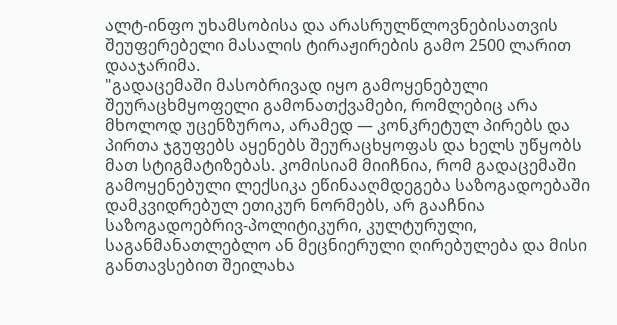ალტ-ინფო უხამსობისა და არასრულწლოვნებისათვის შეუფერებელი მასალის ტირაჟირების გამო 2500 ლარით დააჯარიმა.
"გადაცემაში მასობრივად იყო გამოყენებული შეურაცხმყოფელი გამონათქვამები, რომლებიც არა მხოლოდ უცენზუროა, არამედ — კონკრეტულ პირებს და პირთა ჯგუფებს აყენებს შეურაცხყოფას და ხელს უწყობს მათ სტიგმატიზებას. კომისიამ მიიჩნია, რომ გადაცემაში გამოყენებული ლექსიკა ეწინააღმდეგება საზოგადოებაში დამკვიდრებულ ეთიკურ ნორმებს, არ გააჩნია საზოგადოებრივ-პოლიტიკური, კულტურული, საგანმანათლებლო ან მეცნიერული ღირებულება და მისი განთავსებით შეილახა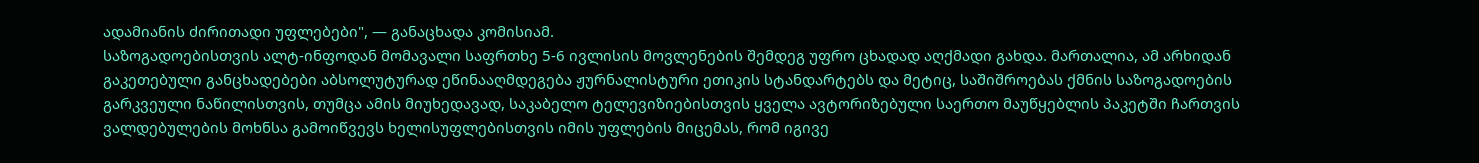ადამიანის ძირითადი უფლებები", — განაცხადა კომისიამ.
საზოგადოებისთვის ალტ-ინფოდან მომავალი საფრთხე 5-6 ივლისის მოვლენების შემდეგ უფრო ცხადად აღქმადი გახდა. მართალია, ამ არხიდან გაკეთებული განცხადებები აბსოლუტურად ეწინააღმდეგება ჟურნალისტური ეთიკის სტანდარტებს და მეტიც, საშიშროებას ქმნის საზოგადოების გარკვეული ნაწილისთვის, თუმცა ამის მიუხედავად, საკაბელო ტელევიზიებისთვის ყველა ავტორიზებული საერთო მაუწყებლის პაკეტში ჩართვის ვალდებულების მოხნსა გამოიწვევს ხელისუფლებისთვის იმის უფლების მიცემას, რომ იგივე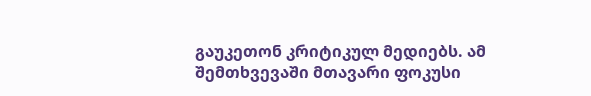გაუკეთონ კრიტიკულ მედიებს. ამ შემთხვევაში მთავარი ფოკუსი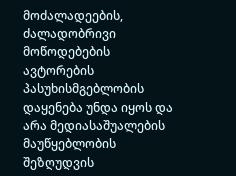მოძალადეების, ძალადობრივი მოწოდებების ავტორების პასუხისმგებლობის დაყენება უნდა იყოს და არა მედიასაშუალების მაუწყებლობის შეზღუდვის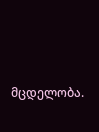მცდელობა.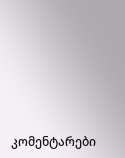კომენტარები